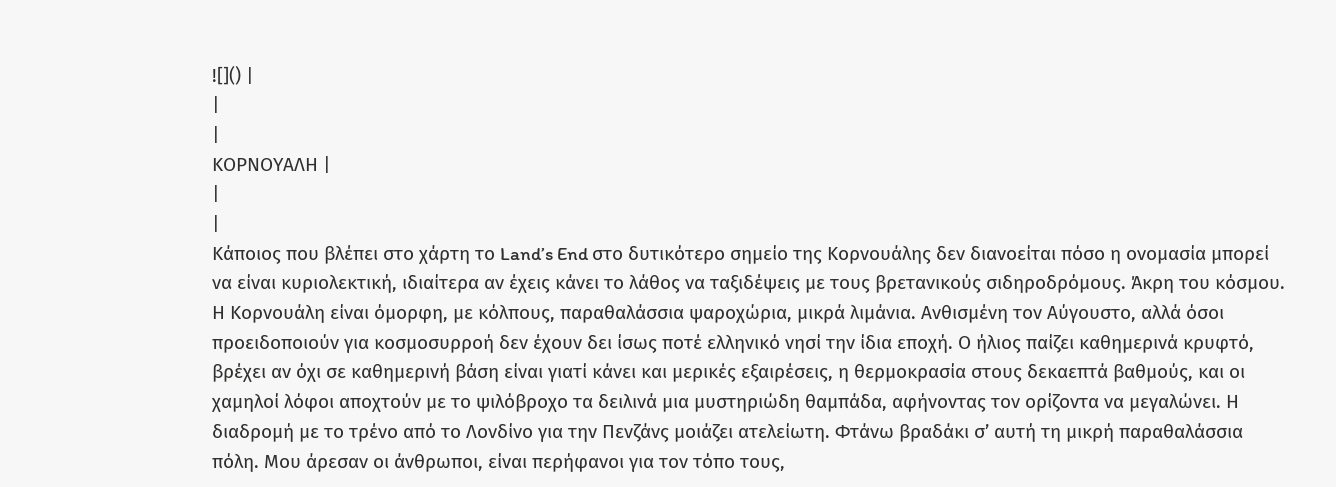![]() |
|
|
ΚΟΡΝΟΥΑΛΗ |
|
|
Κάποιος που βλέπει στο χάρτη το Land’s End στο δυτικότερο σημείο της Κορνουάλης δεν διανοείται πόσο η ονομασία μπορεί να είναι κυριολεκτική, ιδιαίτερα αν έχεις κάνει το λάθος να ταξιδέψεις με τους βρετανικούς σιδηροδρόμους. Άκρη του κόσμου. Η Κορνουάλη είναι όμορφη, με κόλπους, παραθαλάσσια ψαροχώρια, μικρά λιμάνια. Ανθισμένη τον Αύγουστο, αλλά όσοι προειδοποιούν για κοσμοσυρροή δεν έχουν δει ίσως ποτέ ελληνικό νησί την ίδια εποχή. Ο ήλιος παίζει καθημερινά κρυφτό, βρέχει αν όχι σε καθημερινή βάση είναι γιατί κάνει και μερικές εξαιρέσεις, η θερμοκρασία στους δεκαεπτά βαθμούς, και οι χαμηλοί λόφοι αποχτούν με το ψιλόβροχο τα δειλινά μια μυστηριώδη θαμπάδα, αφήνοντας τον ορίζοντα να μεγαλώνει. Η διαδρομή με το τρένο από το Λονδίνο για την Πενζάνς μοιάζει ατελείωτη. Φτάνω βραδάκι σ’ αυτή τη μικρή παραθαλάσσια πόλη. Μου άρεσαν οι άνθρωποι, είναι περήφανοι για τον τόπο τους,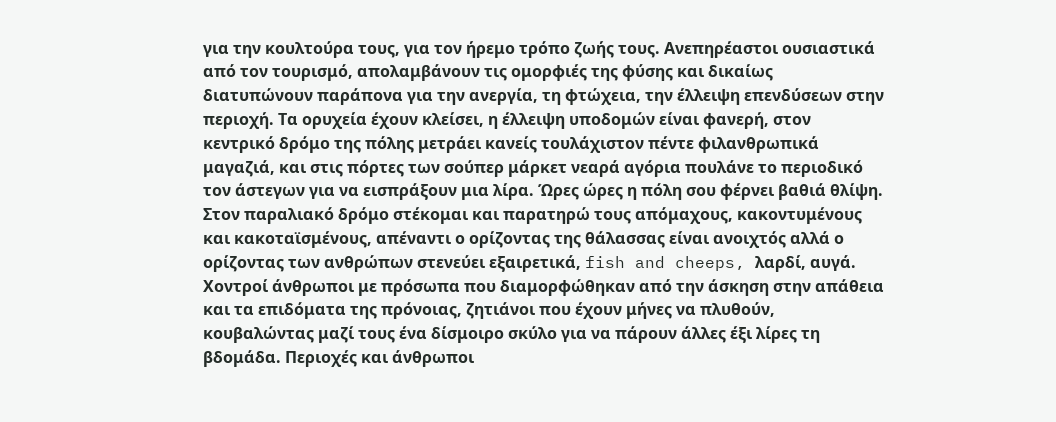για την κουλτούρα τους, για τον ήρεμο τρόπο ζωής τους. Ανεπηρέαστοι ουσιαστικά από τον τουρισμό, απολαμβάνουν τις ομορφιές της φύσης και δικαίως διατυπώνουν παράπονα για την ανεργία, τη φτώχεια, την έλλειψη επενδύσεων στην περιοχή. Τα ορυχεία έχουν κλείσει, η έλλειψη υποδομών είναι φανερή, στον κεντρικό δρόμο της πόλης μετράει κανείς τουλάχιστον πέντε φιλανθρωπικά μαγαζιά, και στις πόρτες των σούπερ μάρκετ νεαρά αγόρια πουλάνε το περιοδικό τον άστεγων για να εισπράξουν μια λίρα. Ώρες ώρες η πόλη σου φέρνει βαθιά θλίψη. Στον παραλιακό δρόμο στέκομαι και παρατηρώ τους απόμαχους, κακοντυμένους και κακοταϊσμένους, απέναντι ο ορίζοντας της θάλασσας είναι ανοιχτός αλλά ο ορίζοντας των ανθρώπων στενεύει εξαιρετικά, fish and cheeps, λαρδί, αυγά. Χοντροί άνθρωποι με πρόσωπα που διαμορφώθηκαν από την άσκηση στην απάθεια και τα επιδόματα της πρόνοιας, ζητιάνοι που έχουν μήνες να πλυθούν, κουβαλώντας μαζί τους ένα δίσμοιρο σκύλο για να πάρουν άλλες έξι λίρες τη βδομάδα. Περιοχές και άνθρωποι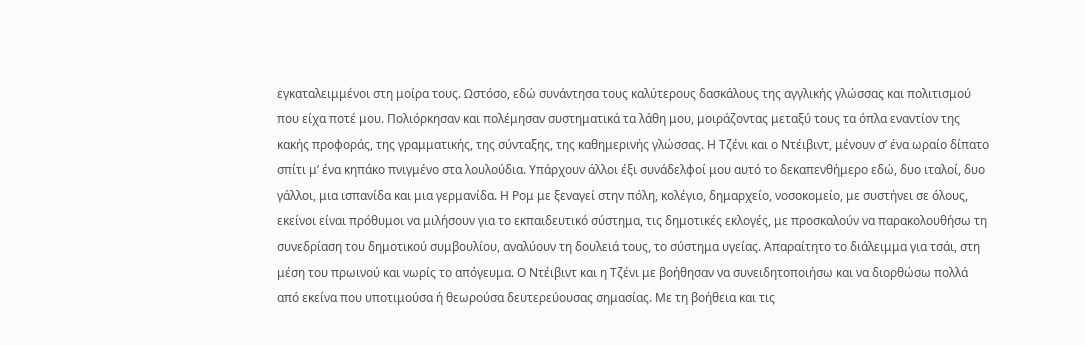εγκαταλειμμένοι στη μοίρα τους. Ωστόσο, εδώ συνάντησα τους καλύτερους δασκάλους της αγγλικής γλώσσας και πολιτισμού που είχα ποτέ μου. Πολιόρκησαν και πολέμησαν συστηματικά τα λάθη μου, μοιράζοντας μεταξύ τους τα όπλα εναντίον της κακής προφοράς, της γραμματικής, της σύνταξης, της καθημερινής γλώσσας. Η Τζένι και ο Ντέιβιντ, μένουν σ’ ένα ωραίο δίπατο σπίτι μ’ ένα κηπάκο πνιγμένο στα λουλούδια. Υπάρχουν άλλοι έξι συνάδελφοί μου αυτό το δεκαπενθήμερο εδώ, δυο ιταλοί, δυο γάλλοι, μια ισπανίδα και μια γερμανίδα. Η Ρομ με ξεναγεί στην πόλη, κολέγιο, δημαρχείο, νοσοκομείο, με συστήνει σε όλους, εκείνοι είναι πρόθυμοι να μιλήσουν για το εκπαιδευτικό σύστημα, τις δημοτικές εκλογές, με προσκαλούν να παρακολουθήσω τη συνεδρίαση του δημοτικού συμβουλίου, αναλύουν τη δουλειά τους, το σύστημα υγείας. Απαραίτητο το διάλειμμα για τσάι, στη μέση του πρωινού και νωρίς το απόγευμα. Ο Ντέιβιντ και η Τζένι με βοήθησαν να συνειδητοποιήσω και να διορθώσω πολλά από εκείνα που υποτιμούσα ή θεωρούσα δευτερεύουσας σημασίας. Με τη βοήθεια και τις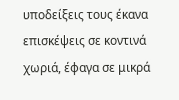υποδείξεις τους έκανα επισκέψεις σε κοντινά χωριά, έφαγα σε μικρά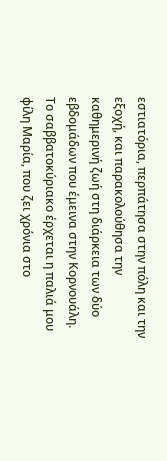εστιατόρια, περπάτησα στην πόλη και την εξοχή, και παρακολούθησα την καθημερινή ζωή στη διάρκεια των δύο εβδομάδων που έμεινα στην Κορνουάλη. Το σαββατοκύριακο έρχεται η παλιά μου φίλη Μαρία, που ζει χρόνια στο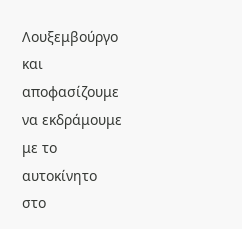Λουξεμβούργο και αποφασίζουμε να εκδράμουμε με το αυτοκίνητο στο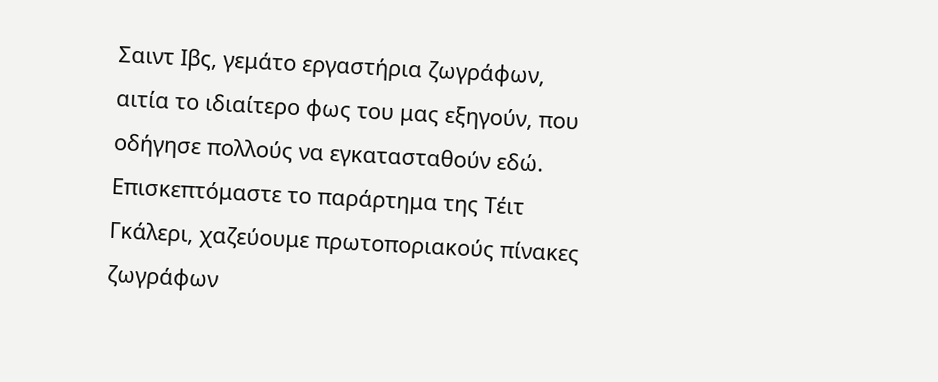Σαιντ Ιβς, γεμάτο εργαστήρια ζωγράφων, αιτία το ιδιαίτερο φως του μας εξηγούν, που οδήγησε πολλούς να εγκατασταθούν εδώ. Επισκεπτόμαστε το παράρτημα της Τέιτ Γκάλερι, χαζεύουμε πρωτοποριακούς πίνακες ζωγράφων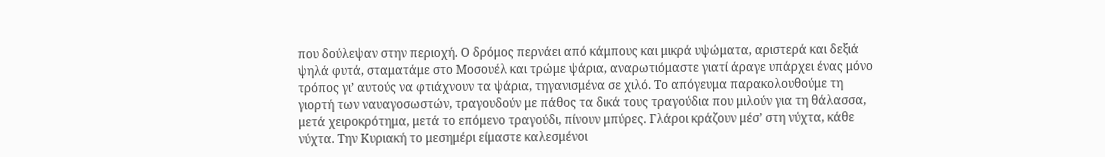που δούλεψαν στην περιοχή. Ο δρόμος περνάει από κάμπους και μικρά υψώματα, αριστερά και δεξιά ψηλά φυτά, σταματάμε στο Μοσουέλ και τρώμε ψάρια, αναρωτιόμαστε γιατί άραγε υπάρχει ένας μόνο τρόπος γι’ αυτούς να φτιάχνουν τα ψάρια, τηγανισμένα σε χιλό. Το απόγευμα παρακολουθούμε τη γιορτή των ναυαγοσωστών, τραγουδούν με πάθος τα δικά τους τραγούδια που μιλούν για τη θάλασσα, μετά χειροκρότημα, μετά το επόμενο τραγούδι, πίνουν μπύρες. Γλάροι κράζουν μέσ’ στη νύχτα, κάθε νύχτα. Την Κυριακή το μεσημέρι είμαστε καλεσμένοι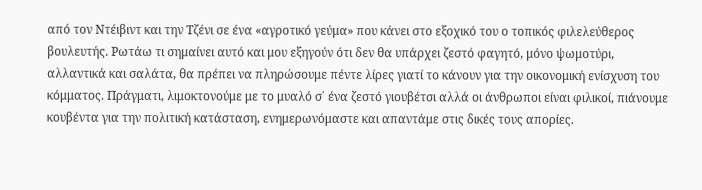από τον Ντέιβιντ και την Τζένι σε ένα «αγροτικό γεύμα» που κάνει στο εξοχικό του ο τοπικός φιλελεύθερος βουλευτής. Ρωτάω τι σημαίνει αυτό και μου εξηγούν ότι δεν θα υπάρχει ζεστό φαγητό, μόνο ψωμοτύρι, αλλαντικά και σαλάτα, θα πρέπει να πληρώσουμε πέντε λίρες γιατί το κάνουν για την οικονομική ενίσχυση του κόμματος. Πράγματι, λιμοκτονούμε με το μυαλό σ΄ ένα ζεστό γιουβέτσι αλλά οι άνθρωποι είναι φιλικοί, πιάνουμε κουβέντα για την πολιτική κατάσταση, ενημερωνόμαστε και απαντάμε στις δικές τους απορίες.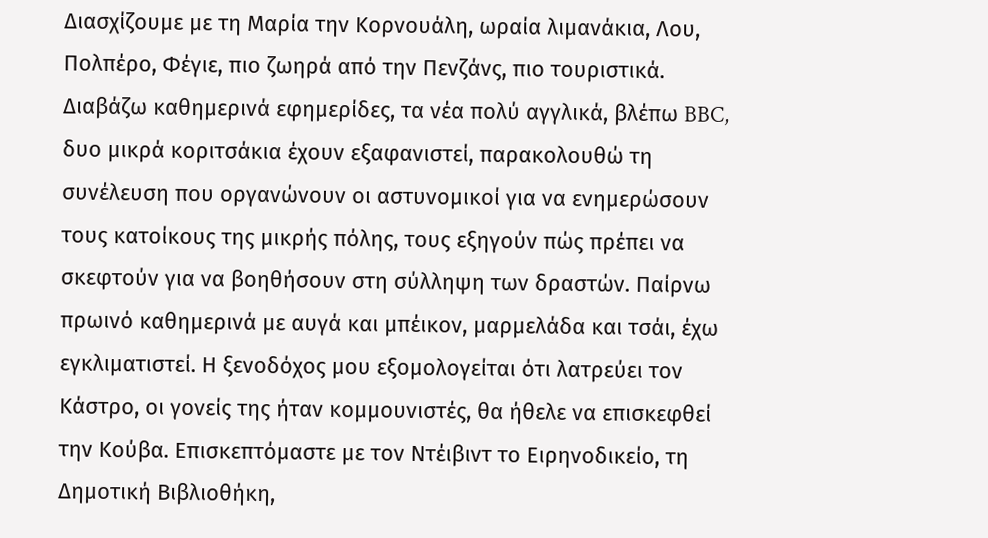Διασχίζουμε με τη Μαρία την Κορνουάλη, ωραία λιμανάκια, Λου, Πολπέρο, Φέγιε, πιο ζωηρά από την Πενζάνς, πιο τουριστικά. Διαβάζω καθημερινά εφημερίδες, τα νέα πολύ αγγλικά, βλέπω BBC, δυο μικρά κοριτσάκια έχουν εξαφανιστεί, παρακολουθώ τη συνέλευση που οργανώνουν οι αστυνομικοί για να ενημερώσουν τους κατοίκους της μικρής πόλης, τους εξηγούν πώς πρέπει να σκεφτούν για να βοηθήσουν στη σύλληψη των δραστών. Παίρνω πρωινό καθημερινά με αυγά και μπέικον, μαρμελάδα και τσάι, έχω εγκλιματιστεί. Η ξενοδόχος μου εξομολογείται ότι λατρεύει τον Κάστρο, οι γονείς της ήταν κομμουνιστές, θα ήθελε να επισκεφθεί την Κούβα. Επισκεπτόμαστε με τον Ντέιβιντ το Ειρηνοδικείο, τη Δημοτική Βιβλιοθήκη,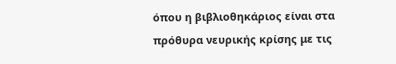όπου η βιβλιοθηκάριος είναι στα πρόθυρα νευρικής κρίσης με τις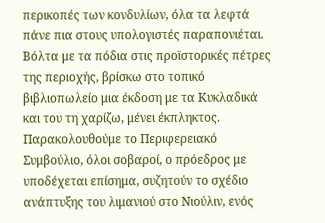περικοπές των κονδυλίων, όλα τα λεφτά πάνε πια στους υπολογιστές παραπονιέται. Βόλτα με τα πόδια στις προϊστορικές πέτρες της περιοχής, βρίσκω στο τοπικό βιβλιοπωλείο μια έκδοση με τα Κυκλαδικά και του τη χαρίζω, μένει έκπληκτος. Παρακολουθούμε το Περιφερειακό Συμβούλιο, όλοι σοβαροί, ο πρόεδρος με υποδέχεται επίσημα, συζητούν το σχέδιο ανάπτυξης του λιμανιού στο Νιούλιν, ενός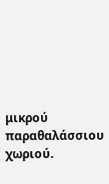μικρού παραθαλάσσιου χωριού.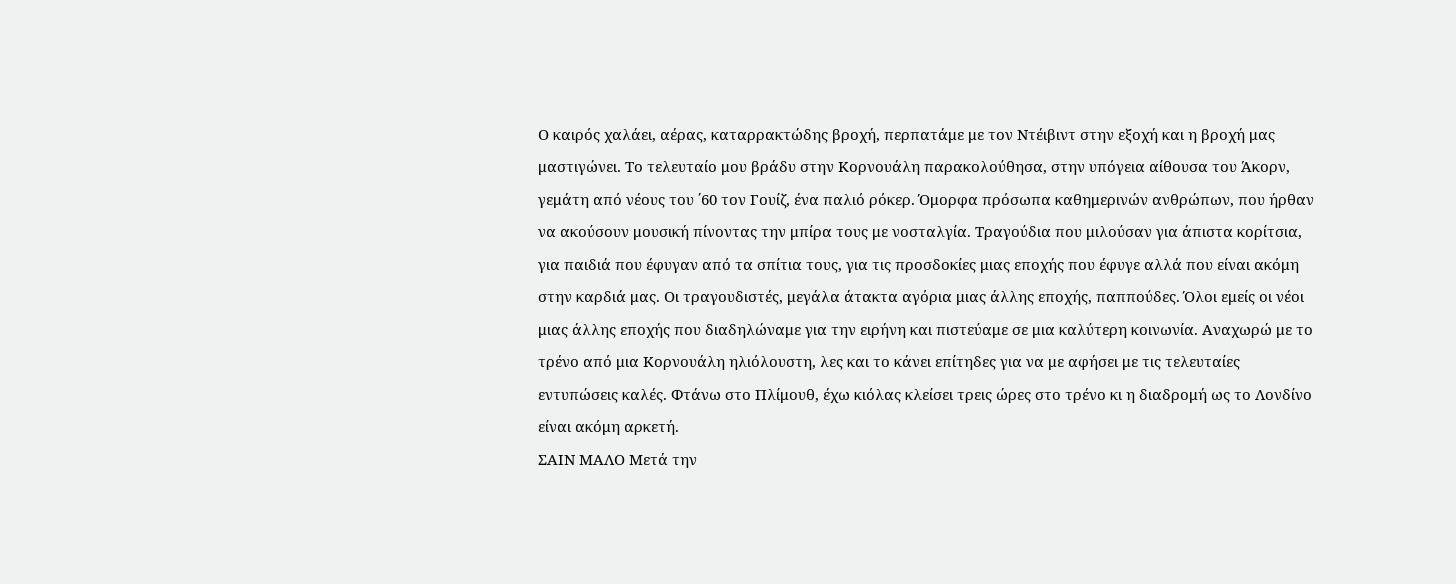Ο καιρός χαλάει, αέρας, καταρρακτώδης βροχή, περπατάμε με τον Ντέιβιντ στην εξοχή και η βροχή μας μαστιγώνει. Το τελευταίο μου βράδυ στην Κορνουάλη παρακολούθησα, στην υπόγεια αίθουσα του Άκορν, γεμάτη από νέους του ΄60 τον Γουίζ, ένα παλιό ρόκερ. Όμορφα πρόσωπα καθημερινών ανθρώπων, που ήρθαν να ακούσουν μουσική πίνοντας την μπίρα τους με νοσταλγία. Τραγούδια που μιλούσαν για άπιστα κορίτσια, για παιδιά που έφυγαν από τα σπίτια τους, για τις προσδοκίες μιας εποχής που έφυγε αλλά που είναι ακόμη στην καρδιά μας. Οι τραγουδιστές, μεγάλα άτακτα αγόρια μιας άλλης εποχής, παππούδες. Όλοι εμείς οι νέοι μιας άλλης εποχής που διαδηλώναμε για την ειρήνη και πιστεύαμε σε μια καλύτερη κοινωνία. Αναχωρώ με το τρένο από μια Κορνουάλη ηλιόλουστη, λες και το κάνει επίτηδες για να με αφήσει με τις τελευταίες εντυπώσεις καλές. Φτάνω στο Πλίμουθ, έχω κιόλας κλείσει τρεις ώρες στο τρένο κι η διαδρομή ως το Λονδίνο είναι ακόμη αρκετή.
ΣΑΙΝ ΜΑΛΟ Μετά την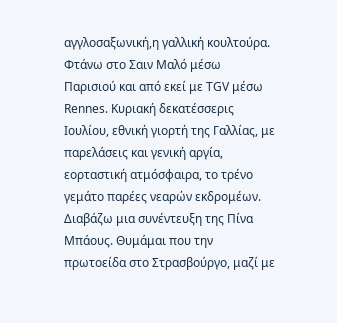αγγλοσαξωνική,η γαλλική κουλτούρα. Φτάνω στο Σαιν Μαλό μέσω Παρισιού και από εκεί με TGV μέσω Rennes. Κυριακή δεκατέσσερις Ιουλίου, εθνική γιορτή της Γαλλίας, με παρελάσεις και γενική αργία, εορταστική ατμόσφαιρα, το τρένο γεμάτο παρέες νεαρών εκδρομέων. Διαβάζω μια συνέντευξη της Πίνα Μπάους. Θυμάμαι που την πρωτοείδα στο Στρασβούργο, μαζί με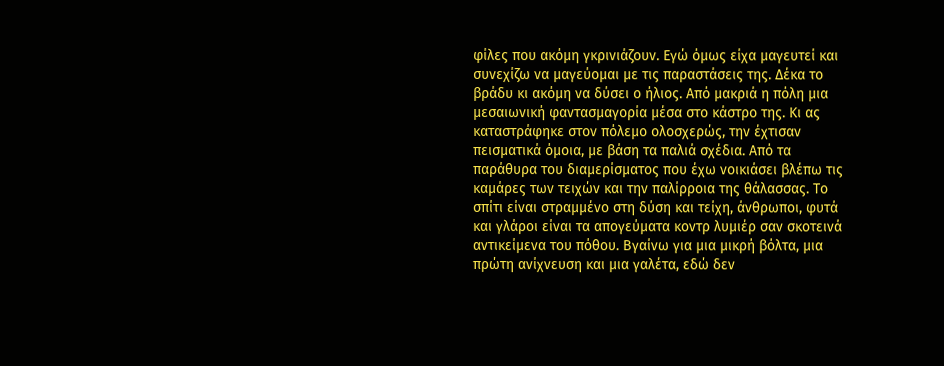φίλες που ακόμη γκρινιάζουν. Εγώ όμως είχα μαγευτεί και συνεχίζω να μαγεύομαι με τις παραστάσεις της. Δέκα το βράδυ κι ακόμη να δύσει ο ήλιος. Από μακριά η πόλη μια μεσαιωνική φαντασμαγορία μέσα στο κάστρο της. Κι ας καταστράφηκε στον πόλεμο ολοσχερώς, την έχτισαν πεισματικά όμοια, με βάση τα παλιά σχέδια. Από τα παράθυρα του διαμερίσματος που έχω νοικιάσει βλέπω τις καμάρες των τειχών και την παλίρροια της θάλασσας. Το σπίτι είναι στραμμένο στη δύση και τείχη, άνθρωποι, φυτά και γλάροι είναι τα απογεύματα κοντρ λυμιέρ σαν σκοτεινά αντικείμενα του πόθου. Βγαίνω για μια μικρή βόλτα, μια πρώτη ανίχνευση και μια γαλέτα, εδώ δεν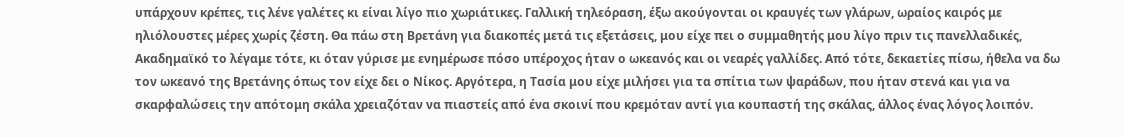υπάρχουν κρέπες, τις λένε γαλέτες κι είναι λίγο πιο χωριάτικες. Γαλλική τηλεόραση, έξω ακούγονται οι κραυγές των γλάρων, ωραίος καιρός με ηλιόλουστες μέρες χωρίς ζέστη. Θα πάω στη Βρετάνη για διακοπές μετά τις εξετάσεις, μου είχε πει ο συμμαθητής μου λίγο πριν τις πανελλαδικές, Ακαδημαϊκό το λέγαμε τότε, κι όταν γύρισε με ενημέρωσε πόσο υπέροχος ήταν ο ωκεανός και οι νεαρές γαλλίδες. Από τότε, δεκαετίες πίσω, ήθελα να δω τον ωκεανό της Βρετάνης όπως τον είχε δει ο Νίκος. Αργότερα, η Τασία μου είχε μιλήσει για τα σπίτια των ψαράδων, που ήταν στενά και για να σκαρφαλώσεις την απότομη σκάλα χρειαζόταν να πιαστείς από ένα σκοινί που κρεμόταν αντί για κουπαστή της σκάλας, άλλος ένας λόγος λοιπόν.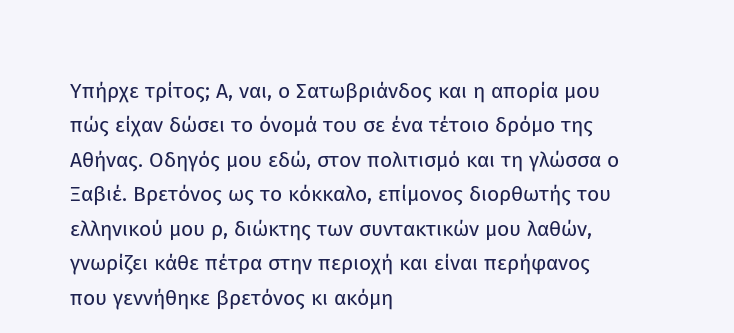Υπήρχε τρίτος; Α, ναι, ο Σατωβριάνδος και η απορία μου πώς είχαν δώσει το όνομά του σε ένα τέτοιο δρόμο της Αθήνας. Οδηγός μου εδώ, στον πολιτισμό και τη γλώσσα ο Ξαβιέ. Βρετόνος ως το κόκκαλο, επίμονος διορθωτής του ελληνικού μου ρ, διώκτης των συντακτικών μου λαθών, γνωρίζει κάθε πέτρα στην περιοχή και είναι περήφανος που γεννήθηκε βρετόνος κι ακόμη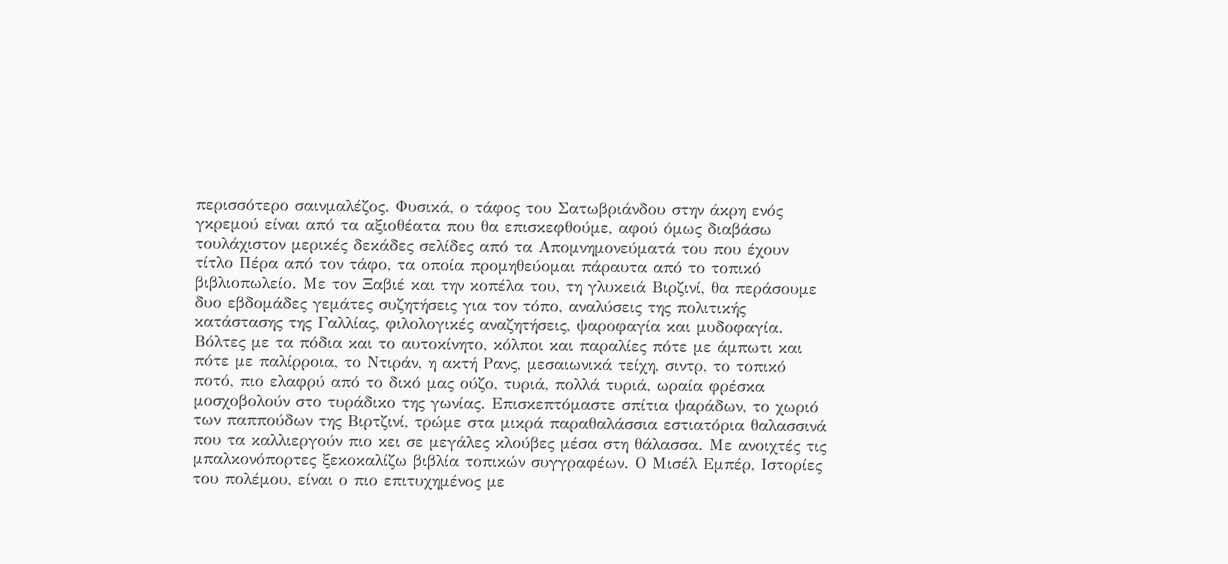περισσότερο σαινμαλέζος. Φυσικά, ο τάφος του Σατωβριάνδου στην άκρη ενός γκρεμού είναι από τα αξιοθέατα που θα επισκεφθούμε, αφού όμως διαβάσω τουλάχιστον μερικές δεκάδες σελίδες από τα Απομνημονεύματά του που έχουν τίτλο Πέρα από τον τάφο, τα οποία προμηθεύομαι πάραυτα από το τοπικό βιβλιοπωλείο. Με τον Ξαβιέ και την κοπέλα του, τη γλυκειά Βιρζινί, θα περάσουμε δυο εβδομάδες γεμάτες συζητήσεις για τον τόπο, αναλύσεις της πολιτικής κατάστασης της Γαλλίας, φιλολογικές αναζητήσεις, ψαροφαγία και μυδοφαγία. Βόλτες με τα πόδια και το αυτοκίνητο, κόλποι και παραλίες πότε με άμπωτι και πότε με παλίρροια, το Ντιράν, η ακτή Ρανς, μεσαιωνικά τείχη, σιντρ, το τοπικό ποτό, πιο ελαφρύ από το δικό μας ούζο, τυριά, πολλά τυριά, ωραία φρέσκα μοσχοβολούν στο τυράδικο της γωνίας. Επισκεπτόμαστε σπίτια ψαράδων, το χωριό των παππούδων της Βιρτζινί, τρώμε στα μικρά παραθαλάσσια εστιατόρια θαλασσινά που τα καλλιεργούν πιο κει σε μεγάλες κλούβες μέσα στη θάλασσα. Με ανοιχτές τις μπαλκονόπορτες ξεκοκαλίζω βιβλία τοπικών συγγραφέων. Ο Μισέλ Εμπέρ, Ιστορίες του πολέμου, είναι ο πιο επιτυχημένος με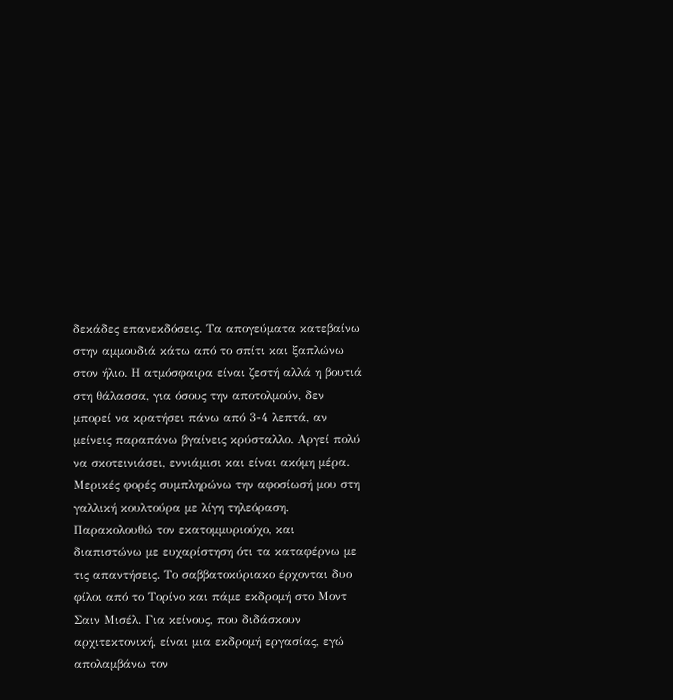δεκάδες επανεκδόσεις. Τα απογεύματα κατεβαίνω στην αμμουδιά κάτω από το σπίτι και ξαπλώνω στον ήλιο. Η ατμόσφαιρα είναι ζεστή αλλά η βουτιά στη θάλασσα, για όσους την αποτολμούν, δεν μπορεί να κρατήσει πάνω από 3-4 λεπτά, αν μείνεις παραπάνω βγαίνεις κρύσταλλο. Αργεί πολύ να σκοτεινιάσει, εννιάμισι και είναι ακόμη μέρα. Μερικές φορές συμπληρώνω την αφοσίωσή μου στη γαλλική κουλτούρα με λίγη τηλεόραση. Παρακολουθώ τον εκατομμυριούχο, και διαπιστώνω με ευχαρίστηση ότι τα καταφέρνω με τις απαντήσεις. Το σαββατοκύριακο έρχονται δυο φίλοι από το Τορίνο και πάμε εκδρομή στο Μοντ Σαιν Μισέλ. Για κείνους, που διδάσκουν αρχιτεκτονική, είναι μια εκδρομή εργασίας, εγώ απολαμβάνω τον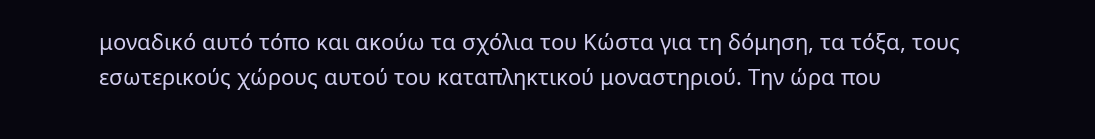μοναδικό αυτό τόπο και ακούω τα σχόλια του Κώστα για τη δόμηση, τα τόξα, τους εσωτερικούς χώρους αυτού του καταπληκτικού μοναστηριού. Την ώρα που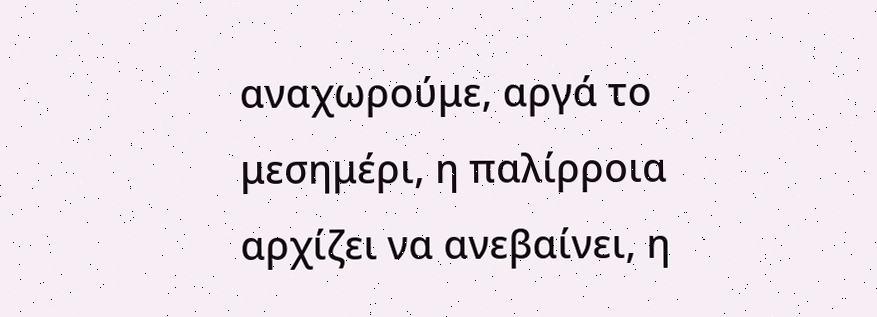αναχωρούμε, αργά το μεσημέρι, η παλίρροια αρχίζει να ανεβαίνει, η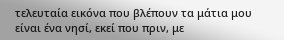τελευταία εικόνα που βλέπουν τα μάτια μου είναι ένα νησί, εκεί που πριν, με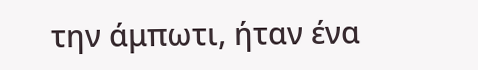την άμπωτι, ήταν ένα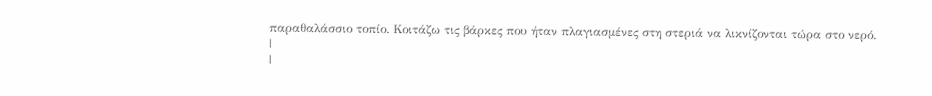παραθαλάσσιο τοπίο. Κοιτάζω τις βάρκες που ήταν πλαγιασμένες στη στεριά να λικνίζονται τώρα στο νερό.
|
|